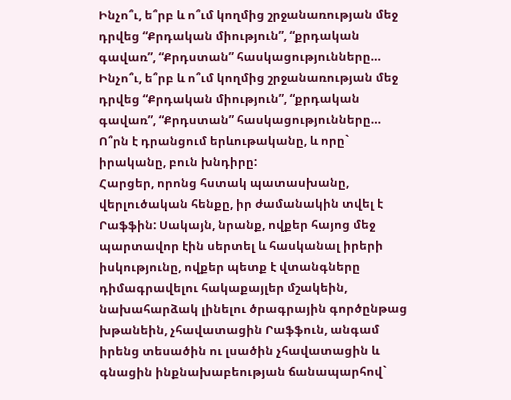Ինչո՞ւ, ե՞րբ և ո՞ւմ կողմից շրջանառության մեջ դրվեց “Քրդական միություն”, “քրդական գավառ”, “Քրդստան” հասկացությունները…
Ինչո՞ւ, ե՞րբ և ո՞ւմ կողմից շրջանառության մեջ դրվեց “Քրդական միություն”, “քրդական գավառ”, “Քրդստան” հասկացությունները… Ո՞րն է դրանցում երևութականը, և որը` իրականը, բուն խնդիրը:
Հարցեր, որոնց հստակ պատասխանը, վերլուծական հենքը, իր ժամանակին տվել է Րաֆֆին: Սակայն, նրանք, ովքեր հայոց մեջ պարտավոր էին սերտել և հասկանալ իրերի իսկությունը, ովքեր պետք է վտանգները դիմագրավելու հակաքայլեր մշակեին, նախահարձակ լինելու ծրագրային գործընթաց խթանեին, չհավատացին Րաֆֆուն, անգամ իրենց տեսածին ու լսածին չհավատացին և գնացին ինքնախաբեության ճանապարհով`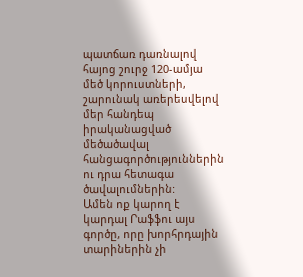պատճառ դառնալով հայոց շուրջ 120-ամյա մեծ կորուստների, շարունակ առերեսվելով մեր հանդեպ իրականացված մեծածավալ հանցագործություններին ու դրա հետագա ծավալումներին:
Ամեն ոք կարող է կարդալ Րաֆֆու այս գործը, որը խորհրդային տարիներին չի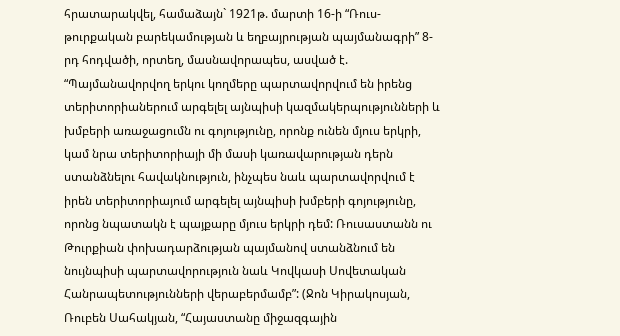հրատարակվել, համաձայն` 1921թ. մարտի 16-ի “Ռուս-թուրքական բարեկամության և եղբայրության պայմանագրի” 8-րդ հոդվածի, որտեղ, մասնավորապես, ասված է. “Պայմանավորվող երկու կողմերը պարտավորվում են իրենց տերիտորիաներում արգելել այնպիսի կազմակերպությունների և խմբերի առաջացումն ու գոյությունը, որոնք ունեն մյուս երկրի, կամ նրա տերիտորիայի մի մասի կառավարության դերն ստանձնելու հավակնություն, ինչպես նաև պարտավորվում է իրեն տերիտորիայում արգելել այնպիսի խմբերի գոյությունը, որոնց նպատակն է պայքարը մյուս երկրի դեմ: Ռուսաստանն ու Թուրքիան փոխադարձության պայմանով ստանձնում են նույնպիսի պարտավորություն նաև Կովկասի Սովետական Հանրապետությունների վերաբերմամբ”: (Ջոն Կիրակոսյան, Ռուբեն Սահակյան, “Հայաստանը միջազգային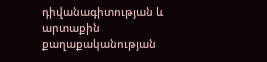դիվանագիտության և արտաքին քաղաքականության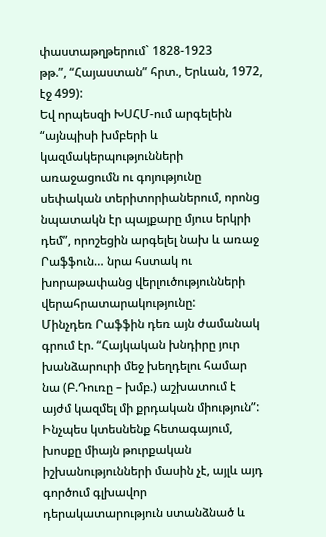փաստաթղթերում` 1828-1923
թթ.”, “Հայաստան” հրտ., Երևան, 1972, էջ 499):
Եվ որպեսզի ԽՍՀՄ-ում արգելեին “այնպիսի խմբերի և կազմակերպությունների առաջացումն ու գոյությունը սեփական տերիտորիաներում, որոնց նպատակն էր պայքարը մյուս երկրի դեմ”, որոշեցին արգելել նախ և առաջ Րաֆֆուն… նրա հստակ ու խորաթափանց վերլուծությունների վերահրատարակությունը:
Մինչդեռ Րաֆֆին դեռ այն ժամանակ գրում էր. “Հայկական խնդիրը յուր խանձարուրի մեջ խեղդելու համար նա (Բ.Դուռը – խմբ.) աշխատում է այժմ կազմել մի քրդական միություն”: Ինչպես կտեսնենք հետագայում, խոսքը միայն թուրքական իշխանությունների մասին չէ, այլև այդ գործում գլխավոր դերակատարություն ստանձնած և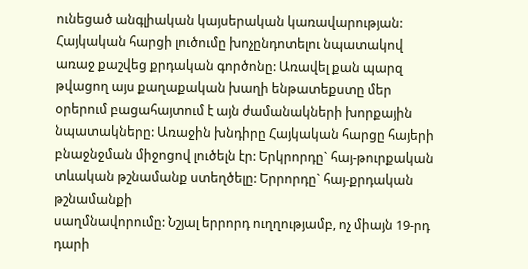ունեցած անգլիական կայսերական կառավարության: Հայկական հարցի լուծումը խոչընդոտելու նպատակով առաջ քաշվեց քրդական գործոնը: Առավել քան պարզ թվացող այս քաղաքական խաղի ենթատեքստը մեր օրերում բացահայտում է այն ժամանակների խորքային նպատակները: Առաջին խնդիրը Հայկական հարցը հայերի բնաջնջման միջոցով լուծելն էր: Երկրորդը` հայ-թուրքական տևական թշնամանք ստեղծելը: Երրորդը` հայ-քրդական թշնամանքի
սաղմնավորումը: Նշյալ երրորդ ուղղությամբ, ոչ միայն 19-րդ դարի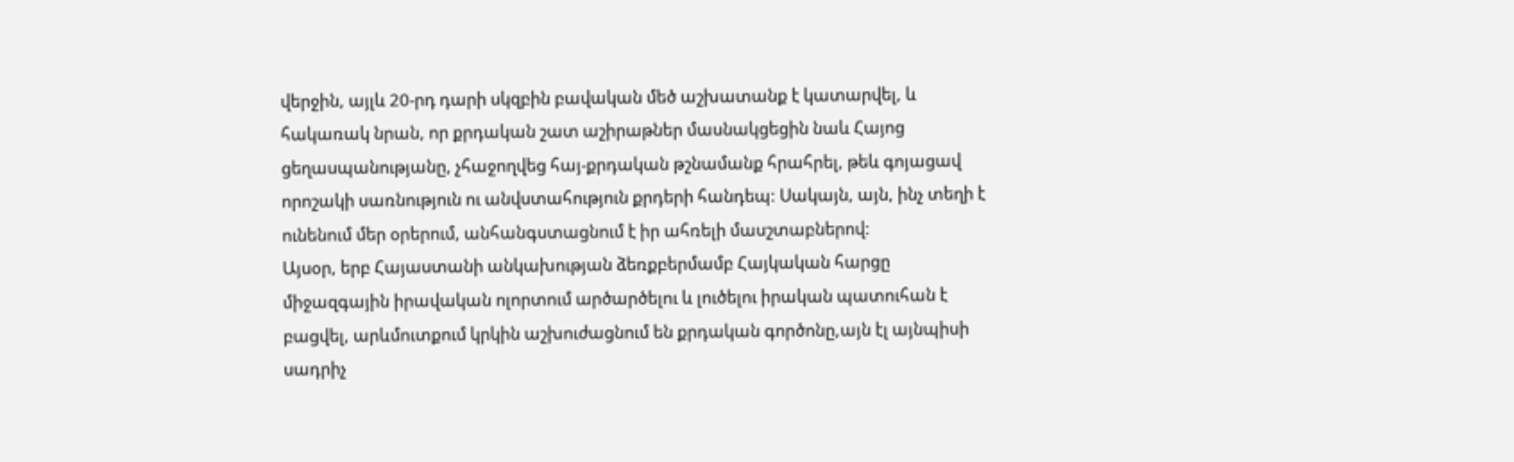վերջին, այլև 20-րդ դարի սկզբին բավական մեծ աշխատանք է կատարվել, և հակառակ նրան, որ քրդական շատ աշիրաթներ մասնակցեցին նաև Հայոց ցեղասպանությանը, չհաջողվեց հայ-քրդական թշնամանք հրահրել, թեև գոյացավ որոշակի սառնություն ու անվստահություն քրդերի հանդեպ: Սակայն, այն, ինչ տեղի է ունենում մեր օրերում, անհանգստացնում է իր ահռելի մասշտաբներով:
Այսօր, երբ Հայաստանի անկախության ձեռքբերմամբ Հայկական հարցը միջազգային իրավական ոլորտում արծարծելու և լուծելու իրական պատուհան է բացվել, արևմուտքում կրկին աշխուժացնում են քրդական գործոնը,այն էլ այնպիսի սադրիչ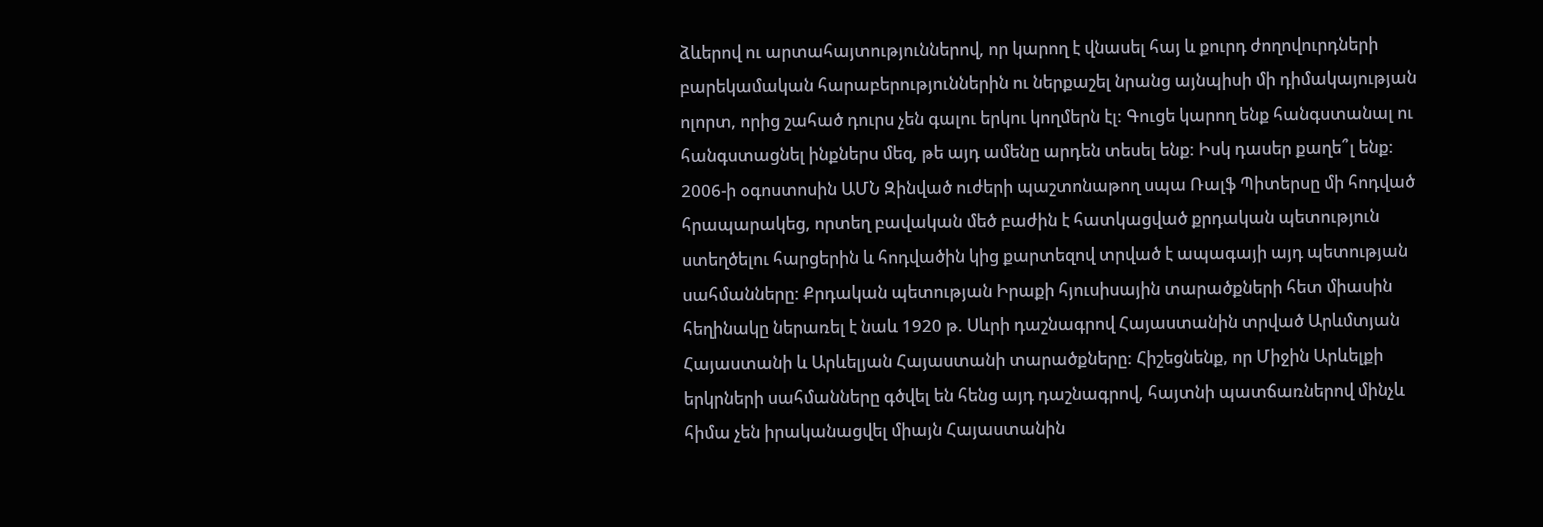ձևերով ու արտահայտություններով, որ կարող է վնասել հայ և քուրդ ժողովուրդների բարեկամական հարաբերություններին ու ներքաշել նրանց այնպիսի մի դիմակայության ոլորտ, որից շահած դուրս չեն գալու երկու կողմերն էլ: Գուցե կարող ենք հանգստանալ ու հանգստացնել ինքներս մեզ, թե այդ ամենը արդեն տեսել ենք: Իսկ դասեր քաղե՞լ ենք:
2006-ի օգոստոսին ԱՄՆ Զինված ուժերի պաշտոնաթող սպա Ռալֆ Պիտերսը մի հոդված հրապարակեց, որտեղ բավական մեծ բաժին է հատկացված քրդական պետություն ստեղծելու հարցերին և հոդվածին կից քարտեզով տրված է ապագայի այդ պետության սահմանները: Քրդական պետության Իրաքի հյուսիսային տարածքների հետ միասին հեղինակը ներառել է նաև 1920 թ. Սևրի դաշնագրով Հայաստանին տրված Արևմտյան Հայաստանի և Արևելյան Հայաստանի տարածքները: Հիշեցնենք, որ Միջին Արևելքի երկրների սահմանները գծվել են հենց այդ դաշնագրով, հայտնի պատճառներով մինչև հիմա չեն իրականացվել միայն Հայաստանին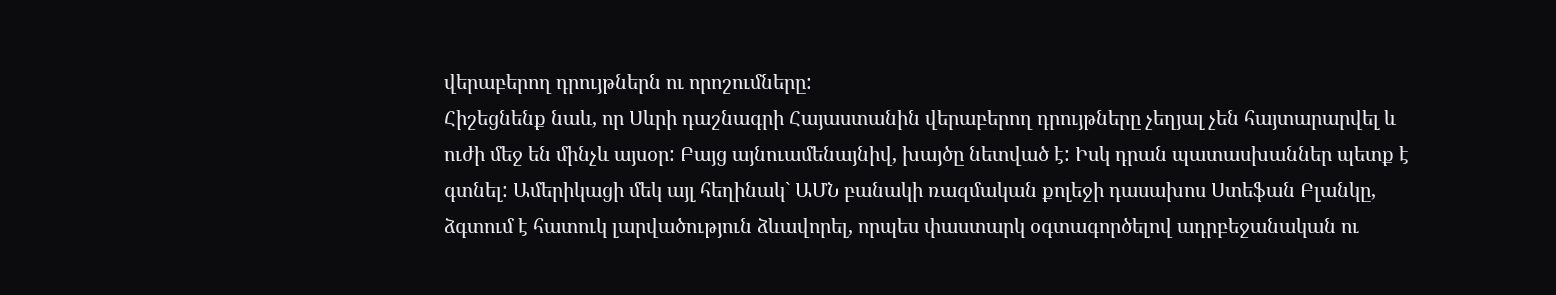վերաբերող դրույթներն ու որոշումները:
Հիշեցնենք նաև, որ Սևրի դաշնագրի Հայաստանին վերաբերող դրույթները չեղյալ չեն հայտարարվել և ուժի մեջ են մինչև այսօր: Բայց այնուամենայնիվ, խայծը նետված է: Իսկ դրան պատասխաններ պետք է գտնել: Ամերիկացի մեկ այլ հեղինակ` ԱՄՆ բանակի ռազմական քոլեջի դասախոս Ստեֆան Բլանկը, ձգտում է հատուկ լարվածություն ձևավորել, որպես փաստարկ օգտագործելով ադրբեջանական ու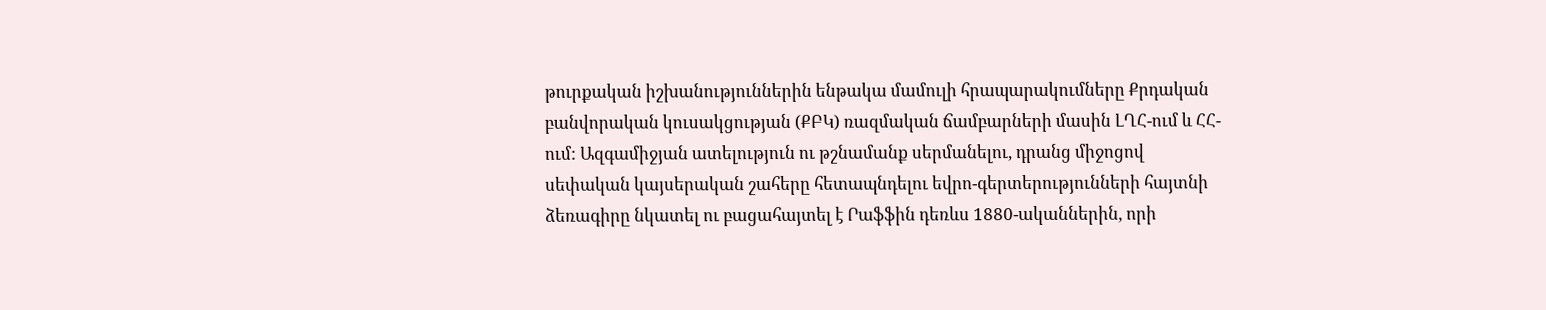թուրքական իշխանություններին ենթակա մամուլի հրապարակումները Քրդական բանվորական կուսակցության (ՔԲԿ) ռազմական ճամբարների մասին ԼՂՀ-ում և ՀՀ-ում: Ազգամիջյան ատելություն ու թշնամանք սերմանելու, դրանց միջոցով սեփական կայսերական շահերը հետապնդելու եվրո-գերտերությունների հայտնի ձեռագիրը նկատել ու բացահայտել է Րաֆֆին դեռևս 1880-ականներին, որի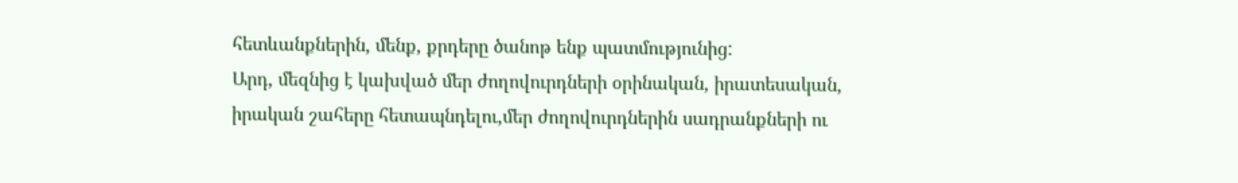հետևանքներին, մենք, քրդերը ծանոթ ենք պատմությունից:
Արդ, մեզնից է կախված մեր ժողովուրդների օրինական, իրատեսական, իրական շահերը հետապնդելու,մեր ժողովուրդներին սադրանքների ու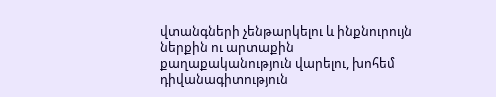վտանգների չենթարկելու և ինքնուրույն ներքին ու արտաքին
քաղաքականություն վարելու, խոհեմ դիվանագիտություն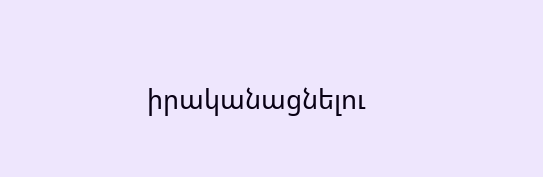իրականացնելու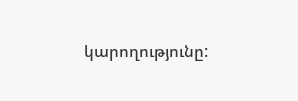կարողությունը: